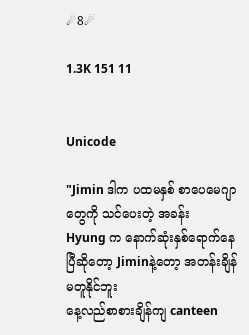☄8☄

1.3K 151 11


Unicode

"Jimin ဒါက ပထမနှစ် စာပေမေဂျာတွေကို သင်ပေးတဲ့ အခန်း
Hyung က နောက်ဆုံးနှစ်ရောက်နေပြီဆိုတော့ Jiminနဲ့တော့ အတန်းချိန်မတူနိုင်ဘူး
နေ့လည်စာစားချိန်ကျ canteen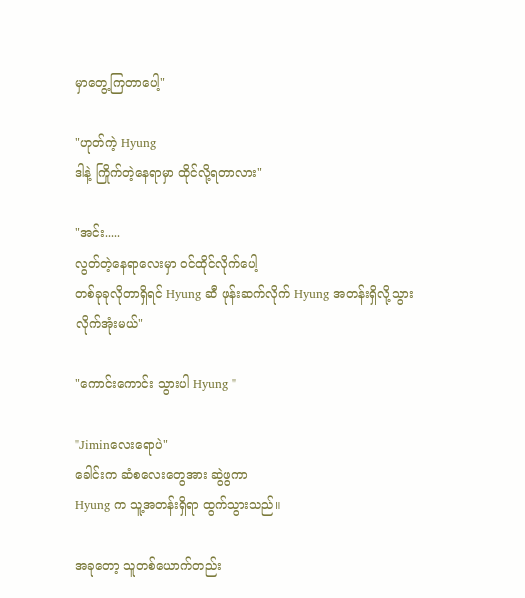မှာတွေ့ကြတာပေါ့"

"ဟုတ်ကဲ့ Hyung
ဒါနဲ့ ကြိုက်တဲ့နေရာမှာ ထိုင်လို့ရတာလား"

"အင်း.....
လွတ်တဲ့နေရာလေးမှာ ဝင်ထိုင်လိုက်ပေါ့
တစ်ခုခုလိုတာရှိရင် Hyung ဆီ ဖုန်းဆက်လိုက် Hyung အတန်းရှိလို့သွားလိုက်အုံးမယ်"

"ကောင်းကောင်း သွားပါ Hyung "

"Jiminလေးရောပဲ"
ခေါင်းက ဆံစလေးတွေအား ဆွဲဖွကာ
Hyung က သူ့အတန်းရှိရာ ထွက်သွားသည်။

အခုတော့ သူတစ်ယောက်တည်း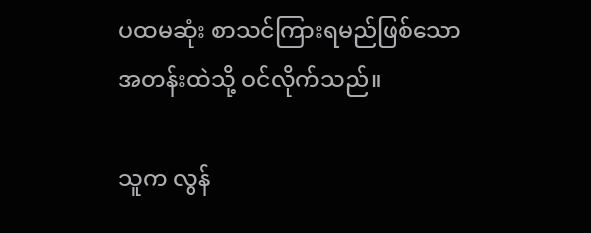ပထမဆုံး စာသင်ကြားရမည်ဖြစ်သော အတန်းထဲသို့ ဝင်လိုက်သည်။

သူက လွန်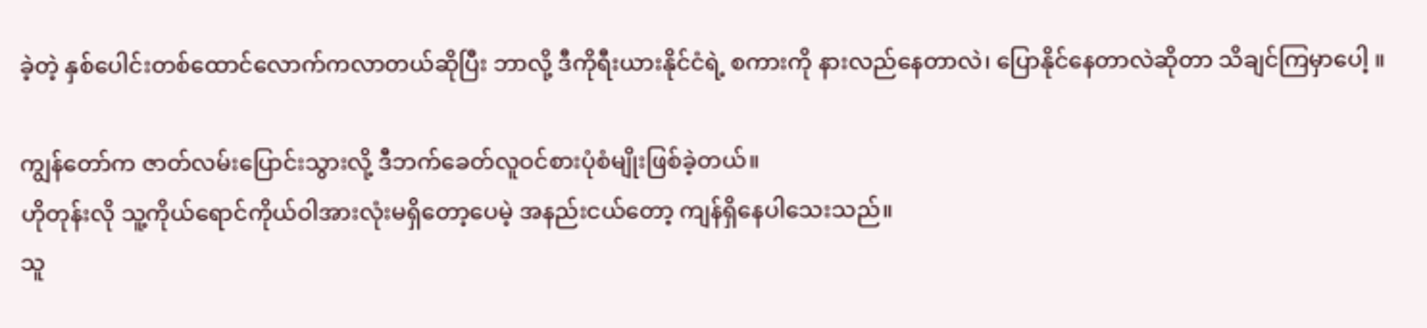ခဲ့တဲ့ နှစ်ပေါင်းတစ်ထောင်လောက်ကလာတယ်ဆိုပြီး ဘာလို့ ဒီကိုရီးယားနိုင်ငံရဲ့ စကားကို နားလည်နေတာလဲ၊ ပြောနိုင်နေတာလဲဆိုတာ သိချင်ကြမှာပေါ့ ။

ကျွန်တော်က ဇာတ်လမ်းပြောင်းသွားလို့ ဒီဘက်ခေတ်လူဝင်စားပုံစံမျိုးဖြစ်ခဲ့တယ်။
ဟိုတုန်းလို သူ့ကိုယ်ရောင်ကိုယ်ဝါအားလုံးမရှိတော့ပေမဲ့ အနည်းငယ်တော့ ကျန်ရှိနေပါသေးသည်။
သူ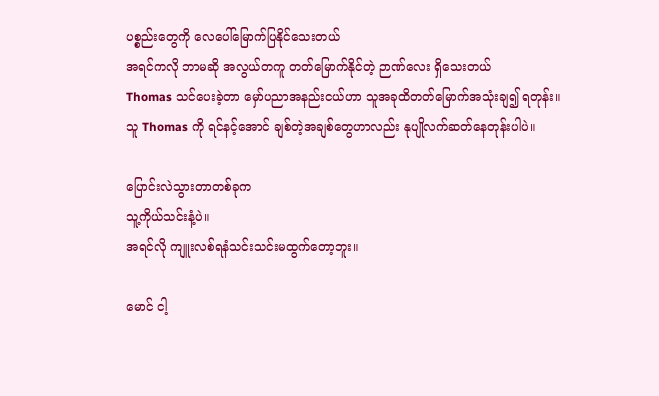ပစ္စည်းတွေကို လေပေါ်မြောက်ပြနိုင်သေးတယ်
အရင်ကလို ဘာမဆို အလွယ်တကူ တတ်မြောက်နိုင်တဲ့ ဉာဏ်လေး ရှိသေးတယ်
Thomas သင်ပေးခဲ့တာ မှော်ပညာအနည်းငယ်ဟာ သူအခုထိတတ်မြောက်အသုံးချ၍ ရတုန်း။
သူ Thomas ကို ရင်နင့်အောင် ချစ်တဲ့အချစ်တွေဟာလည်း နုပျိုလက်ဆတ်နေတုန်းပါပဲ။

ပြောင်းလဲသွားတာတစ်ခုက
သူ့ကိုယ်သင်းနံ့ပဲ။
အရင်လို ကျူးလစ်ရနံသင်းသင်းမထွက်တော့ဘူး။

မောင် ငါ့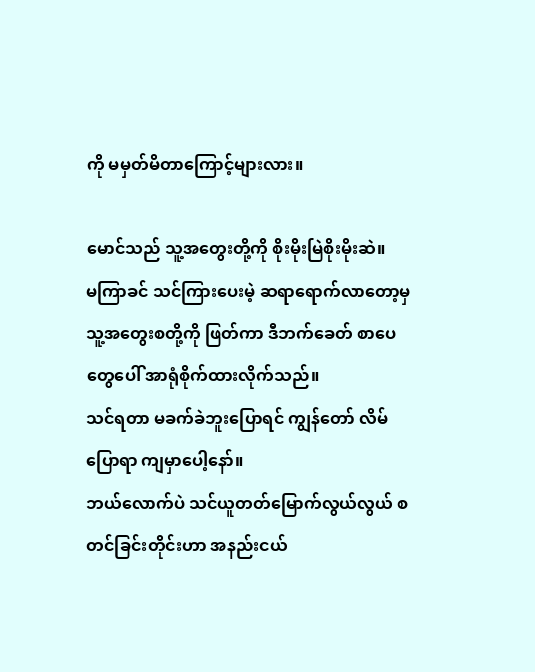ကို မမှတ်မိတာကြောင့်များလား။

မောင်သည် သူ့အတွေးတို့ကို စိုးမိုးမြဲစိုးမိုးဆဲ။
မကြာခင် သင်ကြားပေးမဲ့ ဆရာရောက်လာတော့မှ သူ့အတွေးစတို့ကို ဖြတ်ကာ ဒီဘက်ခေတ် စာပေတွေပေါ် အာရုံစိုက်ထားလိုက်သည်။
သင်ရတာ မခက်ခဲဘူးပြောရင် ကျွန်တော် လိမ်ပြောရာ ကျမှာပေါ့နော်။
ဘယ်လောက်ပဲ သင်ယူတတ်မြောက်လွယ်လွယ် စတင်ခြင်းတိုင်းဟာ အနည်းငယ်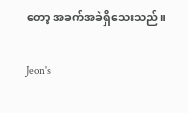တော့ အခက်အခဲရှိသေးသည်။

Jeon's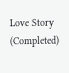Love Story (Completed)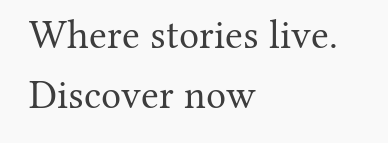Where stories live. Discover now